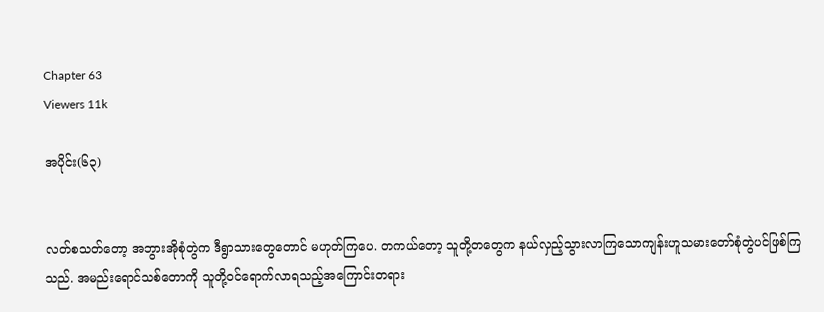Chapter 63
Viewers 11k

အပိုင်း(၆၃)


လတ်စသတ်တော့ အဘွားအိုစုံတွဲက ဒီရွာသားတွေတောင် မဟုတ်ကြပေ. တကယ်တော့ သူတို့တတွေက နယ်လှည့်သွားလာကြသောကျန်းဟူသမားတော်စုံတွဲပင်ဖြစ်ကြသည်. အမည်းရောင်သစ်တောကို သူတို့ဝင်ရောက်လာရသည့်အကြောင်းတရား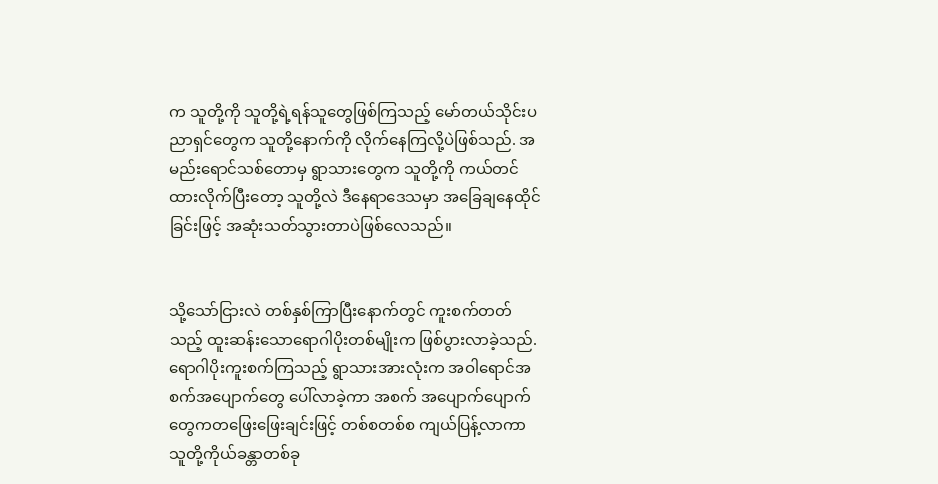က သူတို့ကို သူတို့ရဲ့ရန်သူတွေဖြစ်ကြသည့် မော်တယ်သိုင်းပညာရှင်တွေက သူတို့နောက်ကို လိုက်နေကြလို့ပဲဖြစ်သည်. အမည်းရောင်သစ်တောမှ ရွာသားတွေက သူတို့ကို ကယ်တင်ထားလိုက်ပြီးတော့ သူတို့လဲ ဒီနေရာဒေသမှာ အခြေချနေထိုင်ခြင်းဖြင့် အဆုံးသတ်သွားတာပဲဖြစ်လေသည်။


သို့သော်ငြားလဲ တစ်နှစ်ကြာပြီးနောက်တွင် ကူးစက်တတ်သည့် ထူးဆန်းသောရောဂါပိုးတစ်မျိုးက ဖြစ်ပွားလာခဲ့သည်. ရောဂါပိုးကူးစက်ကြသည့် ရွာသားအားလုံးက အဝါရောင်အစက်အပျောက်တွေ ပေါ်လာခဲ့ကာ အစက် အပျောက်ပျောက်တွေကတဖြေးဖြေးချင်းဖြင့် တစ်စတစ်စ ကျယ်ပြန့်လာကာ သူတို့ကိုယ်ခန္တာတစ်ခု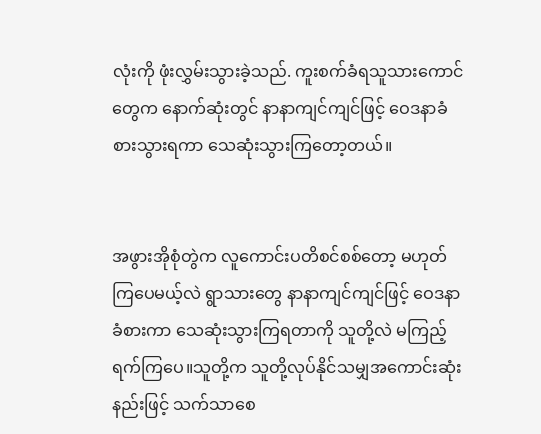လုံးကို ဖုံးလွှမ်းသွားခဲ့သည်. ကူးစက်ခံရသူသားကောင်တွေက နောက်ဆုံးတွင် နာနာကျင်ကျင်ဖြင့် ဝေဒနာခံစားသွားရကာ သေဆုံးသွားကြတော့တယ်။


အဖွားအိုစုံတွဲက လူကောင်းပတိစင်စစ်တော့ မဟုတ်ကြပေမယ့်လဲ ရွာသားတွေ နာနာကျင်ကျင်ဖြင့် ဝေဒနာခံစားကာ သေဆုံးသွားကြရတာကို သူတို့လဲ မကြည့်ရက်ကြပေ။သူတို့က သူတို့လုပ်နိုင်သမျှအကောင်းဆုံးနည်းဖြင့် သက်သာစေ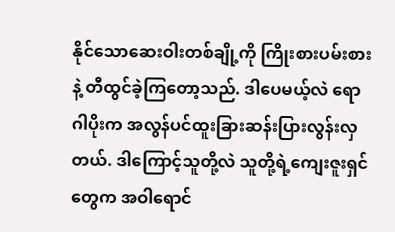နိုင်သောဆေးဝါးတစ်ချို့ကို ကြိုးစားပမ်းစားနဲ့ တီထွင်ခဲ့ကြတော့သည်. ဒါပေမယ့်လဲ ရောဂါပိုးက အလွန်ပင်ထူးခြားဆန်းပြားလွန်းလှတယ်. ဒါကြောင့်သူတို့လဲ သူတို့ရဲ့ကျေးဇူးရှင်တွေက အဝါရောင်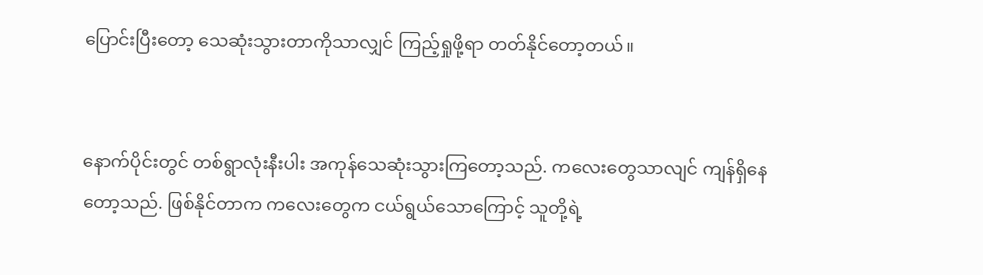ပြောင်းပြီးတော့ သေဆုံးသွားတာကိုသာလျှင် ကြည့်ရှုဖို့ရာ တတ်နိုင်တော့တယ်။


နောက်ပိုင်းတွင် တစ်ရွာလုံးနီးပါး အကုန်သေဆုံးသွားကြတော့သည်. ကလေးတွေသာလျင် ကျန်ရှိနေတော့သည်. ဖြစ်နိုင်တာက ကလေးတွေက ငယ်ရွယ်သောကြောင့် သူတို့ရဲ့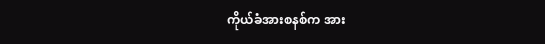ကိုယ်ခံအားစနစ်က အား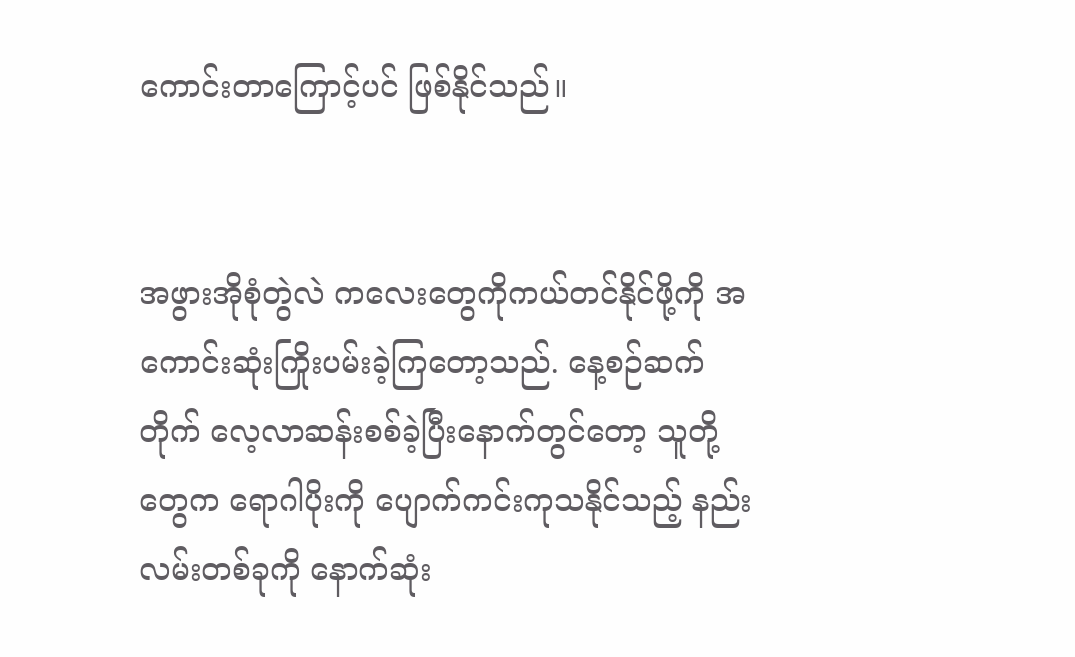ကောင်းတာကြောင့်ပင် ဖြစ်နိုင်သည်။


အဖွားအိုစုံတွဲလဲ ကလေးတွေကိုကယ်တင်နိုင်ဖို့ကို အကောင်းဆုံးကြိုးပမ်းခဲ့ကြတော့သည်. နေ့စဉ်ဆက်တိုက် လေ့လာဆန်းစစ်ခဲ့ပြီးနောက်တွင်တော့ သူတို့တွေက ရောဂါပိုးကို ပျောက်ကင်းကုသနိုင်သည့် နည်းလမ်းတစ်ခုကို နောက်ဆုံး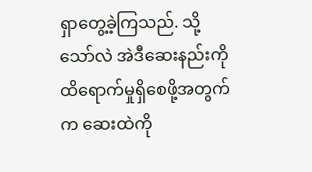ရှာတွေ့ခဲ့ကြသည်. သို့သော်လဲ အဲဒီဆေးနည်းကို ထိရောက်မှုရှိစေဖို့အတွက်က ဆေးထဲကို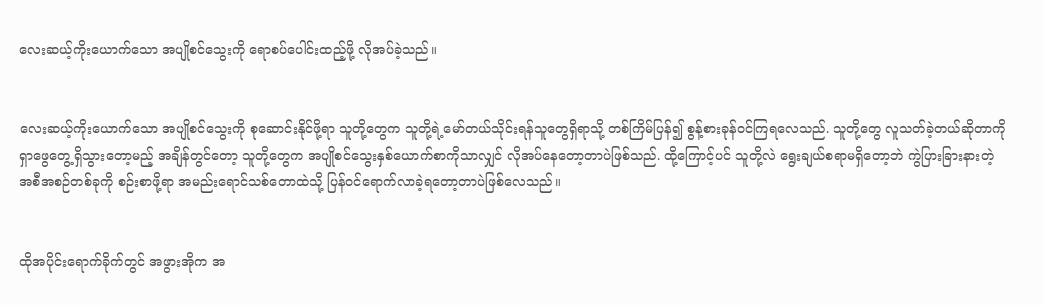လေးဆယ့်ကိုးယောက်သော အပျိုစင်သွေးကို ရောစပ်ပေါင်းထည့်ဖို့ လိုအပ်ခဲ့သည်။


လေးဆယ့်ကိုးယောက်သော အပျိုစင်သွေးကို စုဆောင်းနိုင်ဖို့ရာ သူတို့တွေက သူတို့ရဲ့မော်တယ်သိုင်းရန်သူတွေရှိရာသို့ တစ်ကြိမ်ပြန်၍ စွန့်စားခုန်ဝင်ကြရလေသည်. သူတို့တွေ လူသတ်ခဲ့တယ်ဆိုတာကို ရှာဖွေတွေ့ရှိသွားတော့မည့် အချိန်တွင်တော့ သူတို့တွေက အပျိုစင်သွေးနှစ်ယောက်စာကိုသာလျှင် လိုအပ်နေတော့တာပဲဖြစ်သည်. ထို့ကြောင့်ပင် သူတို့လဲ ရွေးချယ်စရာမရှိတော့ဘဲ ကွဲပြားခြားနားတဲ့ အစီအစဉ်တစ်ခုကို စဉ်းစာဖို့ရာ အမည်းရောင်သစ်တောထဲသို့ ပြန်ဝင်ရောက်လာခဲ့ရတော့တာပဲဖြစ်လေသည်။


ထိုအပိုင်းရောက်ခိုက်တွင် အဖွားအိုက အ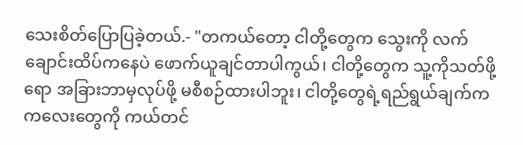သေးစိတ်ပြောပြခဲ့တယ်.- "တကယ်တော့ ငါတို့တွေက သွေးကို လက်ချောင်းထိပ်ကနေပဲ ဖောက်ယူချင်တာပါကွယ်၊ ငါတို့တွေက သူ့ကိုသတ်ဖို့ရော အခြားဘာမှလုပ်ဖို့ မစီစဉ်ထားပါဘူး၊ ငါတို့တွေရဲ့ရည်ရွယ်ချက်က ကလေးတွေကို ကယ်တင်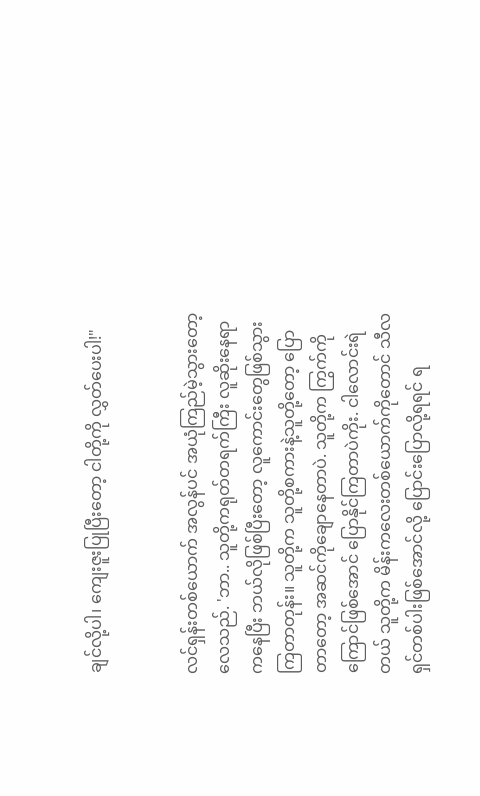ချင်လို့ပါ၊ ကျေးဇူးပြုပြီးတော့ ငါတို့ကို လွှတ်ပေးပါ!"


လင်ရှန်းတစ်ယောက် အလွန်ပင် အယုံကြည်မဲ့သွားတော့လေသည်. 'ဘာ.. သူတို့ကရုတ်တရက်ကြီး လူဆိုးနေရာကနေပြီး ဘယ်လိုဖြစ်ပြီးတော့ လူကောင်းတွေဖြစ်သွားကြတာတုန်း။ သူတို့က သူတို့စကားနဲ့သူတို့တော့ ပြောတာတော့ အဆင်ကိုချောနေတာပဲ. သူတို့က ကြွက်ကို ကြောင်ဖြစ်အောင် ပြောနိုင်ကြတာပဲကိုး. ငါလောင်းရဲတယ် သူတို့က မိန်းကလေးတစ်ယောက်ကိုတောင် သီလရှင်တစ်ပါးဖြစ်အောင်လို့ ပြောင်းပြောလို့ရရင် ရ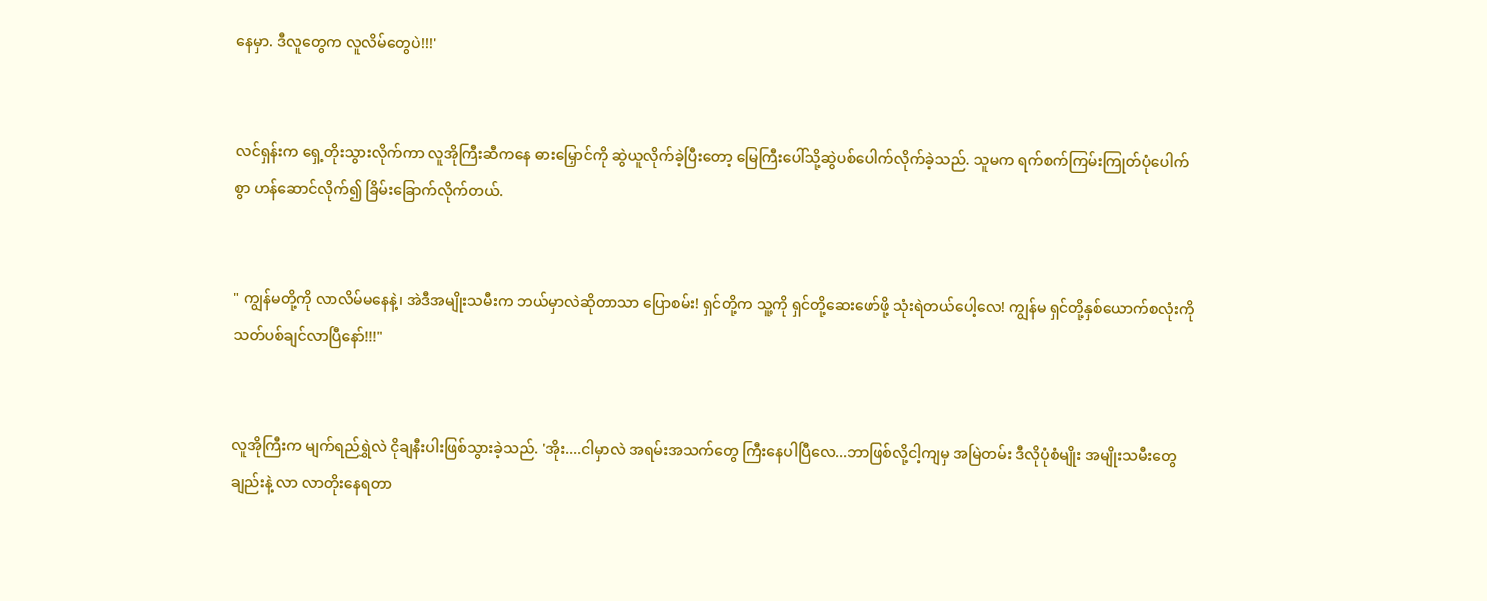နေမှာ. ဒီလူတွေက လူလိမ်တွေပဲ!!!'


လင်ရှန်းက ရှေ့တိုးသွားလိုက်ကာ လူအိုကြီးဆီကနေ ဓားမြှောင်ကို ဆွဲယူလိုက်ခဲ့ပြီးတော့ မြေကြီးပေါ်သို့ဆွဲပစ်ပေါက်လိုက်ခဲ့သည်. သူမက ရက်စက်ကြမ်းကြုတ်ပုံပေါက်စွာ ဟန်ဆောင်လိုက်၍ ခြိမ်းခြောက်လိုက်တယ်.


" ကျွန်မတို့ကို လာလိမ်မနေနဲ့၊ အဲဒီအမျိုးသမီးက ဘယ်မှာလဲဆိုတာသာ ပြောစမ်း! ရှင်တို့က သူ့ကို ရှင်တို့ဆေးဖော်ဖို့ သုံးရဲတယ်ပေါ့လေ! ကျွန်မ ရှင်တို့နှစ်ယောက်စလုံးကို သတ်ပစ်ချင်လာပြီနော်!!!"


လူအိုကြီးက မျက်ရည်ရွှဲလဲ ငိုချနီးပါးဖြစ်သွားခဲ့သည်. 'အိုး....ငါမှာလဲ အရမ်းအသက်တွေ ကြီးနေပါပြီလေ...ဘာဖြစ်လို့ငါ့ကျမှ အမြဲတမ်း ဒီလိုပုံစံမျိုး အမျိုးသမီးတွေချည်းနဲ့ လာ လာတိုးနေရတာ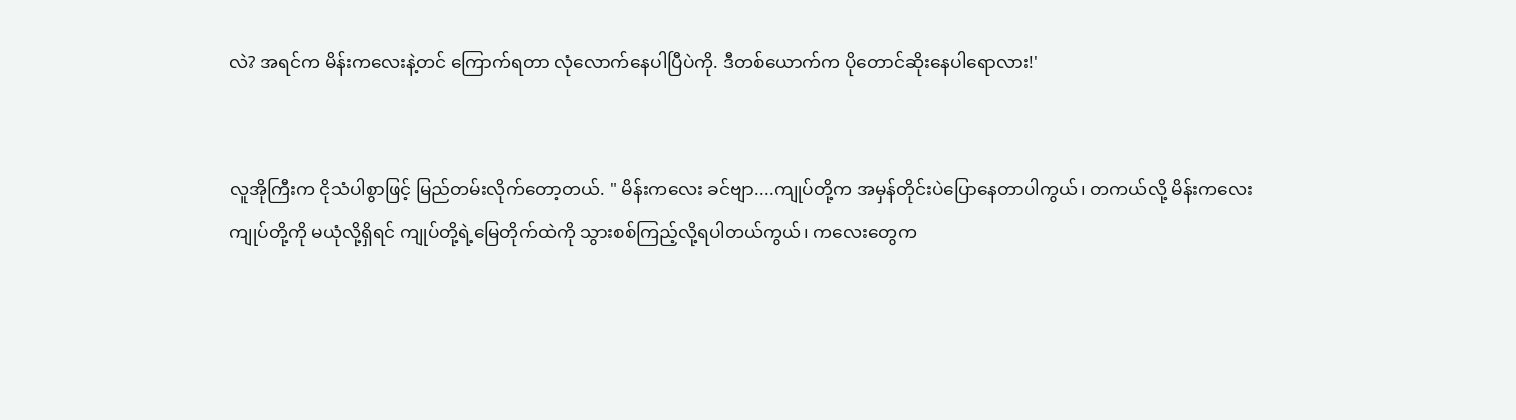လဲ? အရင်က မိန်းကလေးနဲ့တင် ကြောက်ရတာ လုံလောက်နေပါပြီပဲကို. ဒီတစ်ယောက်က ပိုတောင်ဆိုးနေပါရောလား!'


လူအိုကြီးက ငိုသံပါစွာဖြင့် မြည်တမ်းလိုက်တော့တယ်. " မိန်းကလေး ခင်ဗျာ....ကျုပ်တို့က အမှန်တိုင်းပဲပြောနေတာပါကွယ်၊ တကယ်လို့ မိန်းကလေး ကျုပ်တို့ကို မယုံလို့ရှိရင် ကျုပ်တို့ရဲ့မြေတိုက်ထဲကို သွားစစ်ကြည့်လို့ရပါတယ်ကွယ်၊ ကလေးတွေက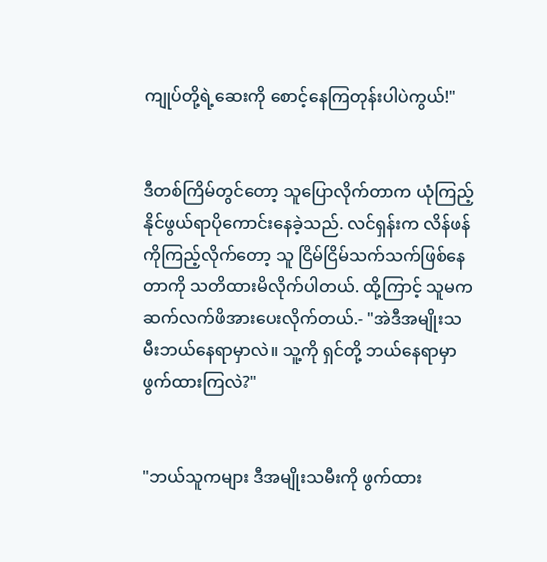ကျုပ်တို့ရဲ့ဆေးကို စောင့်နေကြတုန်းပါပဲကွယ်!"


ဒီတစ်ကြိမ်တွင်တော့ သူပြောလိုက်တာက ယုံကြည့်နိုင်ဖွယ်ရာပိုကောင်းနေခဲ့သည်. လင်ရှန်းက လိန်ဖန်ကိုကြည့်လိုက်တော့ သူ ငြိမ်ငြိမ်သက်သက်ဖြစ်နေတာကို သတိထားမိလိုက်ပါတယ်. ထို့ကြာင့် သူမက ဆက်လက်ဖိအားပေးလိုက်တယ်.- "အဲဒီအမျိုးသမီးဘယ်နေရာမှာလဲ။ သူ့ကို ရှင်တို့ ဘယ်နေရာမှာ ဖွက်ထားကြလဲ?"


"ဘယ်သူကများ ဒီအမျိုးသမီးကို ဖွက်ထား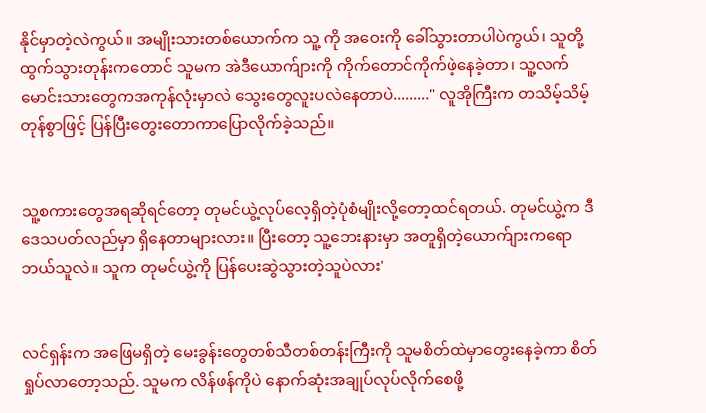နိုင်မှာတဲ့လဲကွယ်။ အမျိုးသားတစ်ယောက်က သူ့ ကို အဝေးကို ခေါ်သွားတာပါပဲကွယ်၊ သူတို့ထွက်သွားတုန်းကတောင် သူမက အဲဒီယောက်ျားကို ကိုက်တောင်ကိုက်ဖဲ့နေခဲ့တာ၊ သူ့လက်မောင်းသားတွေကအကုန်လုံးမှာလဲ သွေးတွေလူးပလဲနေတာပဲ........." လူအိုကြီးက တသိမ့်သိမ့်တုန်စွာဖြင့် ပြန်ပြီးတွေးတောကာပြောလိုက်ခဲ့သည်။


သူ့စကားတွေအရဆိုရင်တော့ တုမင်ယွဲ့လုပ်လေ့ရှိတဲ့ပုံစံမျိုးလို့တော့ထင်ရတယ်. တုမင်ယွဲ့က ဒီဒေသပတ်လည်မှာ ရှိနေတာများလား။ ပြီးတော့ သူ့ဘေးနားမှာ အတူရှိတဲ့ယောက်ျားကရော ဘယ်သူလဲ။ သူက တုမင်ယွဲ့ကို ပြန်ပေးဆွဲသွားတဲ့သူပဲလား'


လင်ရှန်းက အဖြေမရှိတဲ့ မေးခွန်းတွေတစ်သီတစ်တန်းကြီးကို သူမစိတ်ထဲမှာတွေးနေခဲ့ကာ စိတ်ရှုပ်လာတော့သည်. သူမက လိန်ဖန်ကိုပဲ နောက်ဆုံးအချုပ်လုပ်လိုက်စေဖို့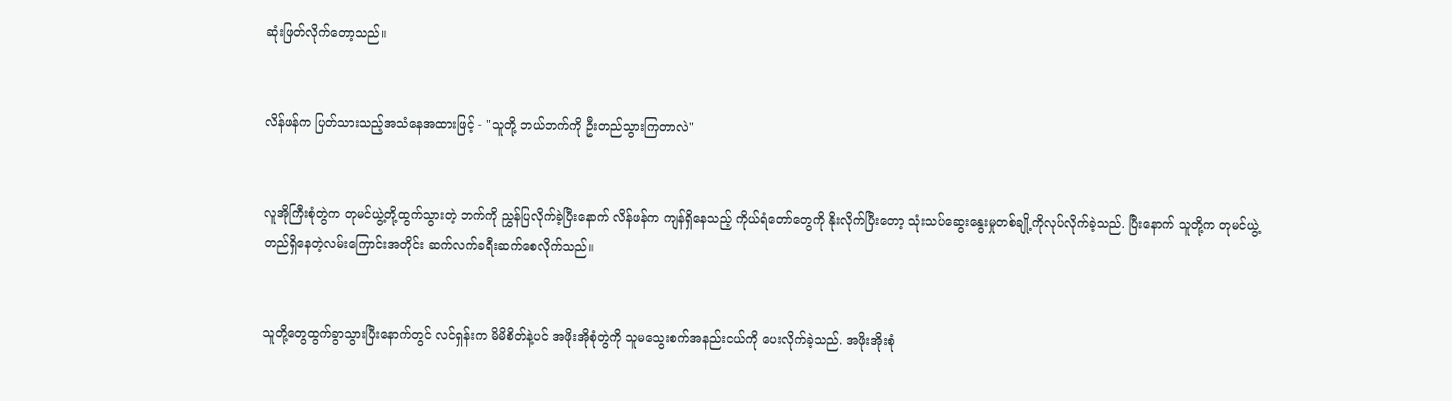ဆုံးဖြတ်လိုက်တော့သည်။


လိန်ဖန်က ပြတ်သားသည့်အသံနေအထားဖြင့် - "သူတို့ ဘယ်ဘက်ကို ဦးတည်သွားကြတာလဲ"


လူအိုကြီးစုံတွဲက တုမင်ယွဲ့တို့ထွက်သွားတဲ့ ဘက်ကို ညွှန်ပြလိုက်ခဲ့ပြီးနောက် လိန်ဖန်က ကျန်ရှိနေသည့် ကိုယ်ရံတော်တွေကို နိုးလိုက်ပြီးတော့ သုံးသပ်ဆွေးနွေးမှုတစ်ချို့ကိုလုပ်လိုက်ခဲ့သည်. ပြီးနောက် သူတို့က တုမင်ယွဲ့တည်ရှိနေတဲ့လမ်းကြောင်းအတိုင်း ဆက်လက်ခရီးဆက်စေလိုက်သည်။


သူတို့တွေထွက်ခွာသွားပြီးနောက်တွင် လင်ရှန်းက မိမိစိတ်နဲ့ပင် အဖိုးအိုစုံတွဲကို သူမသွေးစက်အနည်းငယ်ကို ပေးလိုက်ခဲ့သည်. အဖိုးအိုးစုံ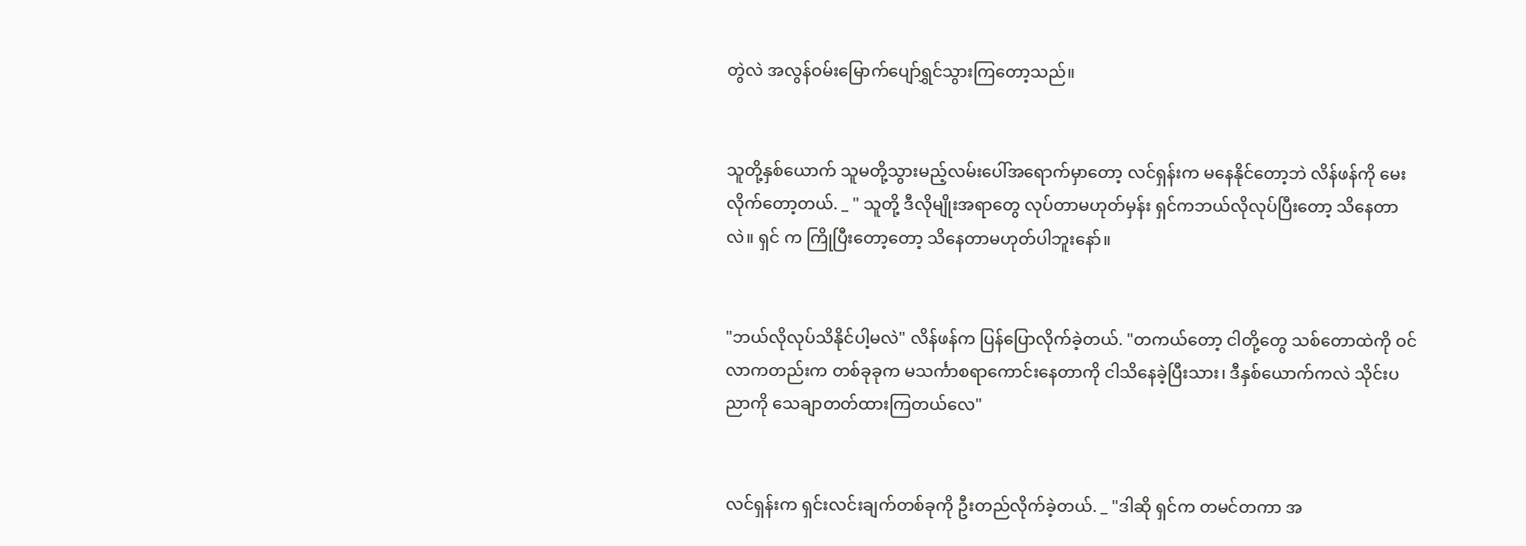တွဲလဲ အလွန်ဝမ်းမြောက်ပျော်ရွှင်သွားကြတော့သည်။


သူတို့နှစ်ယောက် သူမတို့သွားမည့်လမ်းပေါ်အရောက်မှာတော့ လင်ရှန်းက မနေနိုင်တော့ဘဲ လိန်ဖန်ကို မေးလိုက်တော့တယ်. _ " သူတို့ ဒီလိုမျိုးအရာတွေ လုပ်တာမဟုတ်မှန်း ရှင်ကဘယ်လိုလုပ်ပြီးတော့ သိနေတာလဲ။ ရှင် က ကြိုပြီးတော့တော့ သိနေတာမဟုတ်ပါဘူးနော်။


"ဘယ်လိုလုပ်သိနိုင်ပါ့မလဲ" လိန်ဖန်က ပြန်ပြောလိုက်ခဲ့တယ်. "တကယ်တော့ ငါတို့တွေ သစ်တောထဲကို ဝင်လာကတည်းက တစ်ခုခုက မသင်္ကာစရာကောင်းနေတာကို ငါသိနေခဲ့ပြီးသား၊ ဒီနှစ်ယောက်ကလဲ သိုင်းပညာကို သေချာတတ်ထားကြတယ်လေ"


လင်ရှန်းက ရှင်းလင်းချက်တစ်ခုကို ဦးတည်လိုက်ခဲ့တယ်. _ "ဒါဆို ရှင်က တမင်တကာ အ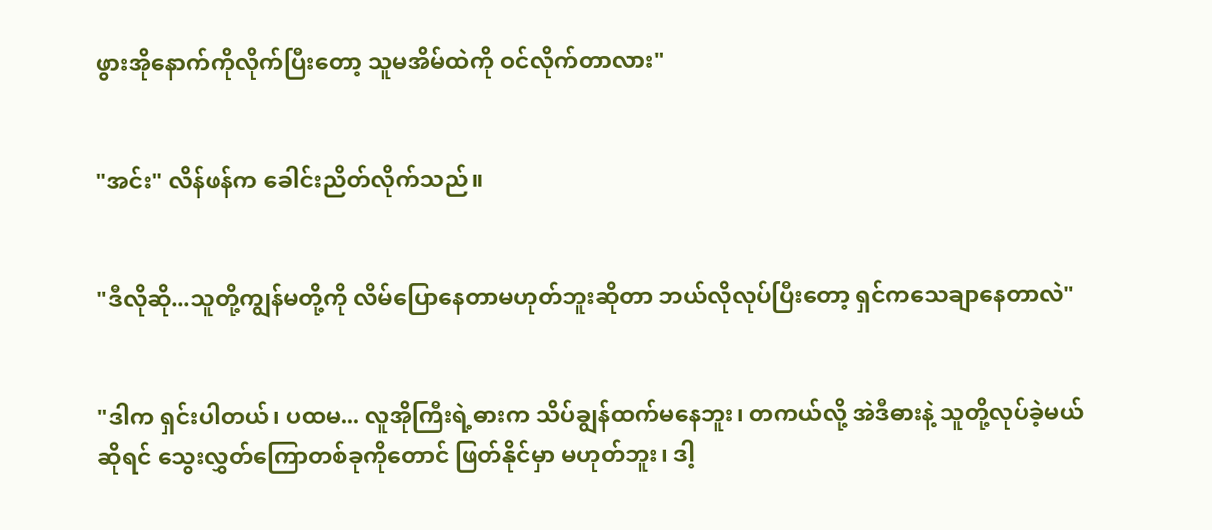ဖွားအိုနောက်ကိုလိုက်ပြီးတော့ သူမအိမ်ထဲကို ဝင်လိုက်တာလား"


"အင်း" လိန်ဖန်က ခေါင်းညိတ်လိုက်သည်။


"ဒီလိုဆို...သူတို့ကျွန်မတို့ကို လိမ်ပြောနေတာမဟုတ်ဘူးဆိုတာ ဘယ်လိုလုပ်ပြီးတော့ ရှင်ကသေချာနေတာလဲ"


"ဒါက ရှင်းပါတယ်၊ ပထမ... လူအိုကြီးရဲ့ဓားက သိပ်ချွန်ထက်မနေဘူး၊ တကယ်လို့ အဲဒီဓားနဲ့ သူတို့လုပ်ခဲ့မယ်ဆိုရင် သွေးလွှတ်ကြောတစ်ခုကိုတောင် ဖြတ်နိုင်မှာ မဟုတ်ဘူး၊ ဒါ့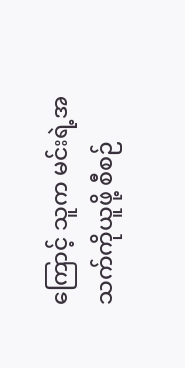ကြောင့် သူက မင်းရဲ့အသက်ကိုယူဖို့ စီစဉ်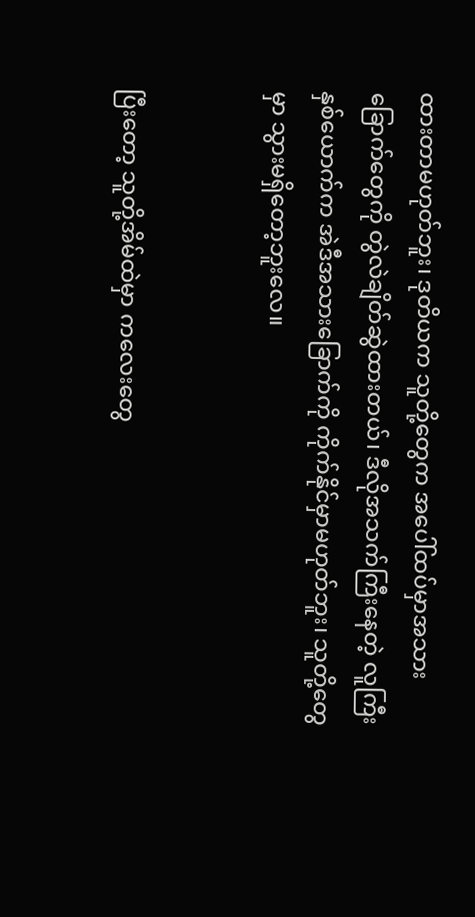ထားတာမဟုတ်ဘူး၊ ဒုတိယက သူတို့တွေက အပေါ်ထပ်မှာအသားခြောက်တွေကို တွဲလဲချိတ်ဆွဲထားတယ်၊ ဒီလိုအသက်ကြီးနေတဲ့ လူကြီးနှစ်ယောက်က အဲဒီအသားခြောက်ကို ကိုက်နိုင်မှာမဟုတ်ဘူး၊ သူတို့တွေမှာ သွားမရှိတော့ဘူးလေ။


ပြီးတော့ သူတို့အိမ်ထဲမှာ ကလေးတွေ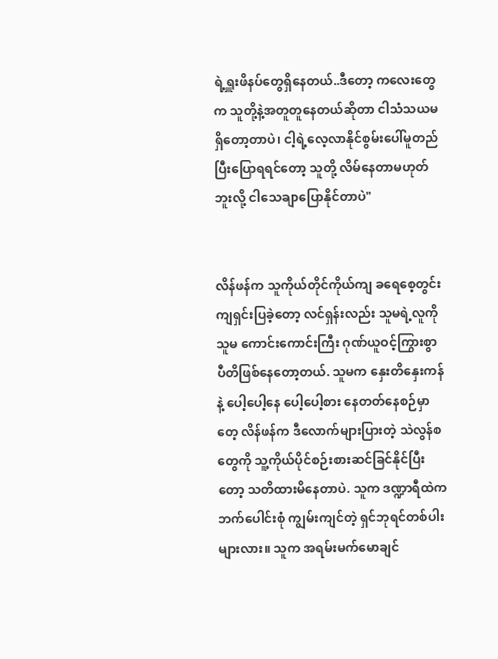ရဲ့ရှူးဖိနပ်တွေရှိနေတယ်..ဒီတော့ ကလေးတွေက သူတို့နဲ့အတူတူနေတယ်ဆိုတာ ငါသံသယမရှိတော့တာပဲ၊ ငါ့ရဲ့လေ့လာနိုင်စွမ်းပေါ်မူတည်ပြီးပြောရရင်တော့ သူတို့ လိမ်နေတာမဟုတ်ဘူးလို့ ငါသေချာပြောနိုင်တာပဲ"


လိန်ဖန်က သူကိုယ်တိုင်ကိုယ်ကျ ခရေစေ့တွင်းကျရှင်းပြခဲ့တော့ လင်ရှန်းလည်း သူမရဲ့လူကိုသူမ ကောင်းကောင်းကြီး ဂုဏ်ယူဝင့်ကြွားစွာ ပီတိဖြစ်နေတော့တယ်. သူမက နှေးတိနှေးကန်နဲ့ ပေါ့ပေါ့နေ ပေါ့ပေါ့စား နေတတ်နေစဉ်မှာတေ့ လိန်ဖန်က ဒီလောက်များပြားတဲ့ သဲလွန်စတွေကို သူ့ကိုယ်ပိုင်စဉ်းစားဆင်ခြင်နိုင်ပြီးတော့ သတိထားမိနေတာပဲ. သူက ဒဏ္ဍာရီထဲက ဘက်ပေါင်းစုံ ကျွမ်းကျင်တဲ့ ရှင်ဘုရင်တစ်ပါးများလား။ သူက အရမ်းမက်မောချင်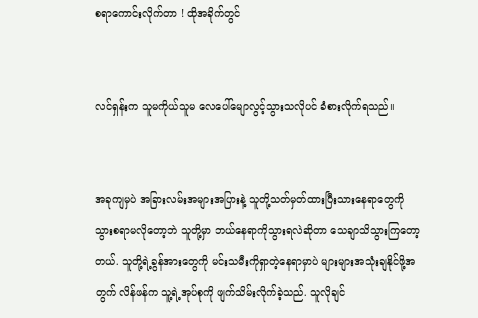စရာကောင်းလိုက်တာ ! ထိုအခိုက်တွင်


လင်ရှန်းက သူမကိုယ်သူမ လေပေါ်မျောလွင့်သွားသလိုပင် ခံစားလိုက်ရသည်။


အခုကျမှပဲ အခြားလမ်းအများအပြားနဲ့ သူတို့သတ်မှတ်ထားပြီးသားနေရာတွေကို သွားစရာမလိုတော့ဘဲ သူတို့မှာ ဘယ်နေရာကိုသွားရလဲဆိုတာ သေချာသိသွားကြတော့တယ်. သူတို့ရဲ့ခွန်အားတွေကို မင်းသမီးကိုရှာတဲ့နေရာမှာပဲ များများအသုံးချနိုင်ဖို့အတွက် လိန်ဖန်က သူ့ရဲ့အုပ်စုကို ဖျက်သိမ်းလိုက်ခဲ့သည်. သူလိုချင်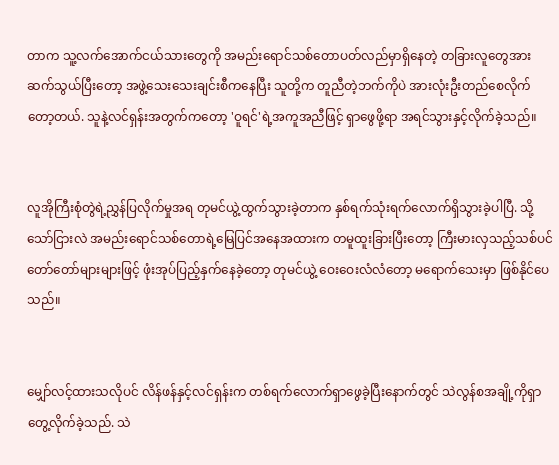တာက သူ့လက်အောက်ငယ်သားတွေကို အမည်းရောင်သစ်တောပတ်လည်မှာရှိနေတဲ့ တခြားလူတွေအားဆက်သွယ်ပြီးတော့ အဖွဲ့သေးသေးချင်းစီကနေပြီး သူတို့က တူညီတဲ့ဘက်ကိုပဲ အားလုံးဦးတည်စေလိုက်တော့တယ်. သူနဲ့လင်ရှန်းအတွက်ကတော့ 'ဝူရင်'ရဲ့အကူအညီဖြင့် ရှာဖွေဖို့ရာ အရင်သွားနှင့်လိုက်ခဲ့သည်။


လူအိုကြီးစုံတွဲရဲ့ညွှန်ပြလိုက်မှုအရ တုမင်ယွဲ့ထွက်သွားခဲ့တာက နှစ်ရက်သုံးရက်လောက်ရှိသွားခဲ့ပါပြီ. သို့သော်ငြားလဲ အမည်းရောင်သစ်တောရဲ့မြေပြင်အနေအထားက တမူထူးခြားပြီးတော့ ကြီးမားလှသည့်သစ်ပင်တော်တော်များများဖြင့် ဖုံးအုပ်ပြည့်နှက်နေခဲ့တော့ တုမင်ယွဲ့ ဝေးဝေးလံလံတော့ မရောက်သေးမှာ ဖြစ်နိုင်ပေသည်။


မျှော်လင့်ထားသလိုပင် လိန်ဖန်နှင့်လင်ရှန်းက တစ်ရက်လောက်ရှာဖွေခဲ့ပြီးနောက်တွင် သဲလွန်စအချို့ကိုရှာတွေ့လိုက်ခဲ့သည်. သဲ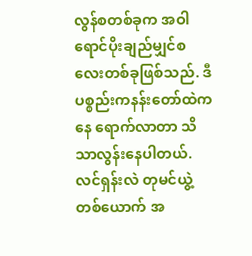လွန်စတစ်ခုက အဝါရောင်ပိုးချည်မျှင်စလေးတစ်ခုဖြစ်သည်. ဒီပစ္စည်းကနန်းတော်ထဲကနေ ရောက်လာတာ သိသာလွန်းနေပါတယ်. လင်ရှန်းလဲ တုမင်ယွဲ့တစ်ယောက် အ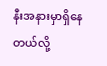နီးအနားမှာရှိနေတယ်လို့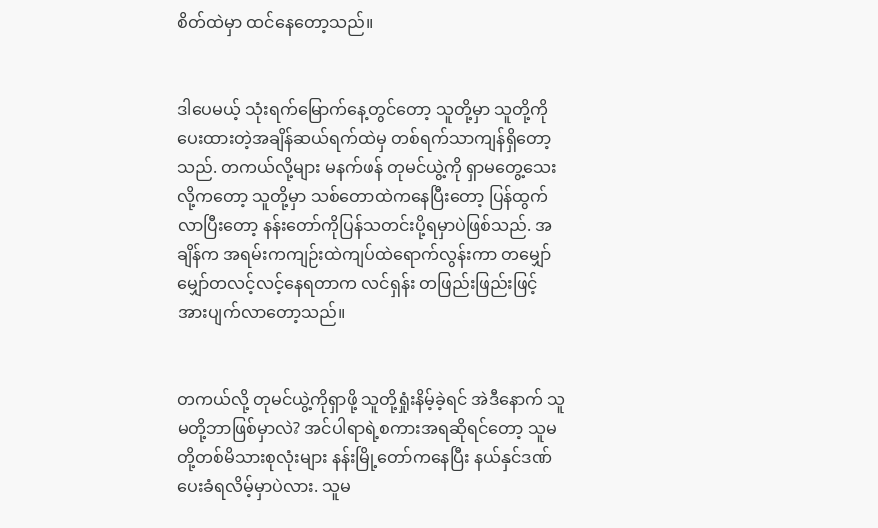စိတ်ထဲမှာ ထင်နေတော့သည်။


ဒါပေမယ့် သုံးရက်မြောက်နေ့တွင်တော့ သူတို့မှာ သူတို့ကို ပေးထားတဲ့အချိန်ဆယ်ရက်ထဲမှ တစ်ရက်သာကျန်ရှိတော့သည်. တကယ်လို့များ မနက်ဖန် တုမင်ယွဲ့ကို ရှာမတွေ့သေးလို့ကတော့ သူတို့မှာ သစ်တောထဲကနေပြီးတော့ ပြန်ထွက်လာပြီးတော့ နန်းတော်ကိုပြန်သတင်းပို့ရမှာပဲဖြစ်သည်. အချိန်က အရမ်းကကျဉ်းထဲကျပ်ထဲရောက်လွန်းကာ တမျှော်မျှော်တလင့်လင့်နေရတာက လင်ရှန်း တဖြည်းဖြည်းဖြင့် အားပျက်လာတော့သည်။


တကယ်လို့ တုမင်ယွဲ့ကိုရှာဖို့ သူတို့ရှုံးနိမ့်ခဲ့ရင် အဲဒီနောက် သူမတို့ဘာဖြစ်မှာလဲ? အင်ပါရာရဲ့စကားအရဆိုရင်တော့ သူမတို့တစ်မိသားစုလုံးများ နန်းမြို့တော်ကနေပြီး နယ်နှင်ဒဏ်ပေးခံရလိမ့်မှာပဲလား. သူမ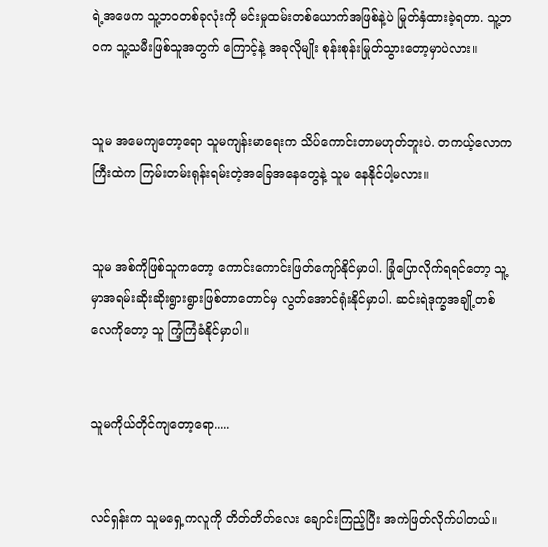ရဲ့အဖေက သူ့ဘဝတစ်ခုလုံးကို မင်းမှုထမ်းတစ်ယောက်အဖြစ်နဲ့ပဲ မြုတ်နှံထားခဲ့ရတာ. သူ့ဘဝက သူ့သမီးဖြစ်သူအတွက် ကြောင့်နဲ့ အခုလိုမျိုး စုန်းစုန်းမြုတ်သွားတော့မှာပဲလား။


သူမ အမေကျတော့ရော သူမကျန်းမာရေးက သိပ်ကောင်းတာမဟုတ်ဘူးပဲ. တကယ့်လောကကြီးထဲက ကြမ်းတမ်းရုန်းရမ်းတဲ့အခြေအနေတွေနဲ့ သူမ နေနိုင်ပါ့မလား။


သူမ အစ်ကိုဖြစ်သူကတော့ ကောင်းကောင်းဖြတ်ကျော်နိုင်မှာပါ. ခြုံပြောလိုက်ရရင်တော့ သူ့မှာအရမ်းဆိုးဆိုးရွားရွားဖြစ်တာတောင်မှ လွတ်အောင်ရုံးနိုင်မှာပါ. ဆင်းရဲဒုက္ခအချို့တစ်လေကိုတော့ သူ ကြံ့ကြံခံနိုင်မှာပါ။


သူမကိုယ်တိုင်ကျတော့ရော.....


လင်ရှန်းက သူမရှေ့ကလူကို တိတ်တိတ်လေး ချောင်းကြည့်ပြီး အကဲဖြတ်လိုက်ပါတယ်။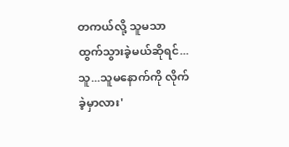တကယ်လို့ သူမသာ ထွက်သွားခဲ့မယ်ဆိုရင်... သူ...သူမနောက်ကို လိုက်ခဲ့မှာလား'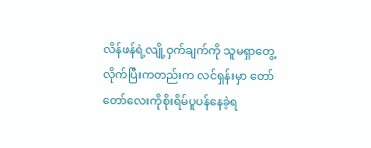လိန်ဖန်ရဲ့လျို့ဝှက်ချက်ကို သူမရှာတွေ့လိုက်ပြီးကတည်းက လင်ရှန်းမှာ တော်တော်လေးကိုစိုးရိမ်ပူပန်နေခဲ့ရ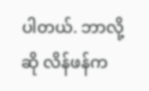ပါတယ်. ဘာလို့ဆို လိန်ဖန်က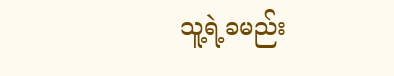သူ့ရဲ့ခမည်း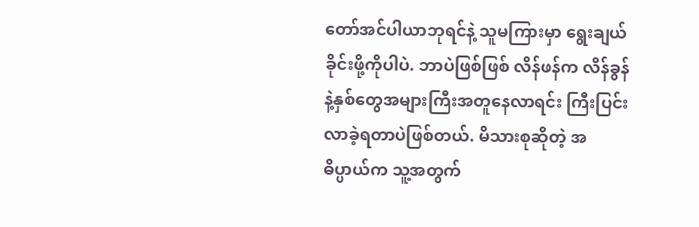တော်အင်ပါယာဘုရင်နဲ့ သူမကြားမှာ ရွေးချယ်ခိုင်းဖို့ကိုပါပဲ. ဘာပဲဖြစ်ဖြစ် လိန်ဖန်က လိန်ခွန်နဲ့နှစ်တွေအများကြီးအတူနေလာရင်း ကြီးပြင်းလာခဲ့ရတာပဲဖြစ်တယ်. မိသားစုဆိုတဲ့ အဓိပ္ပာယ်က သူ့အတွက်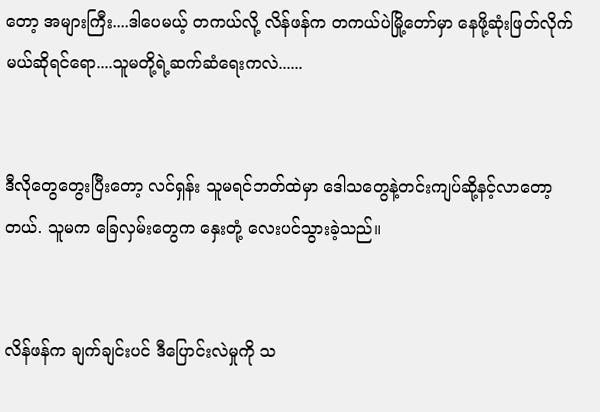တော့ အများကြီး....ဒါပေမယ့် တကယ်လို့ လိန်ဖန်က တကယ်ပဲမြို့တော်မှာ နေဖို့ဆုံးဖြတ်လိုက်မယ်ဆိုရင်ရော....သူမတို့ရဲ့ဆက်ဆံရေးကလဲ......


ဒီလိုတွေတွေးပြီးတော့ လင်ရှန်း သူမရင်ဘတ်ထဲမှာ ဒေါသတွေနဲ့တင်းကျပ်ဆို့နင့်လာတော့တယ်. သူမက ခြေလှမ်းတွေက နှေးတုံ့ လေးပင်သွားခဲ့သည်။


လိန်ဖန်က ချက်ချင်းပင် ဒီပြောင်းလဲမှုကို သ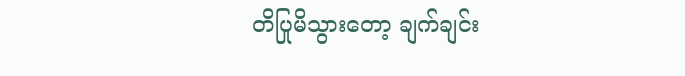တိပြုမိသွားတော့ ချက်ချင်း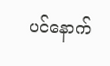ပင်နောက်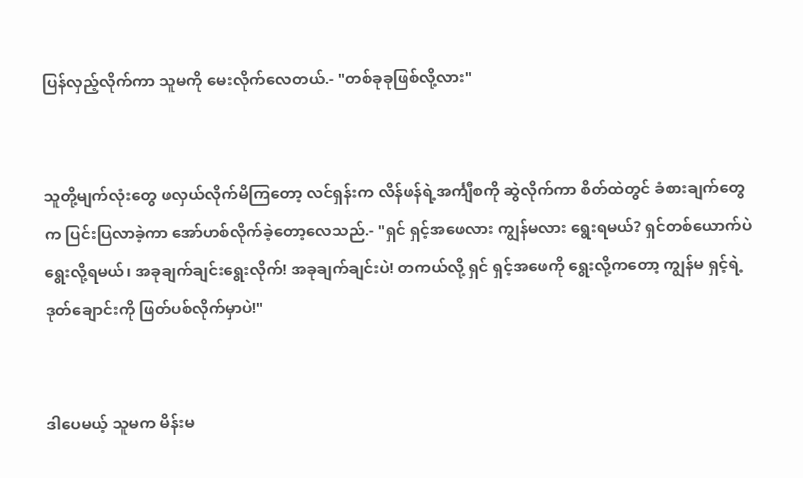ပြန်လှည့်လိုက်ကာ သူမကို မေးလိုက်လေတယ်.- "တစ်ခုခုဖြစ်လို့လား"


သူတို့မျက်လုံးတွေ ဖလှယ်လိုက်မိကြတော့ လင်ရှန်းက လိန်ဖန်ရဲ့အင်္ကျီစကို ဆွဲလိုက်ကာ စိတ်ထဲတွင် ခံစားချက်တွေက ပြင်းပြလာခဲ့ကာ အော်ဟစ်လိုက်ခဲ့တော့လေသည်.- "ရှင် ရှင့်အဖေလား ကျွန်မလား ရွေးရမယ်? ရှင်တစ်ယောက်ပဲ ရွေးလို့ရမယ်၊ အခုချက်ချင်းရွေးလိုက်! အခုချက်ချင်းပဲ! တကယ်လို့ ရှင် ရှင့်အဖေကို ရွေးလို့ကတော့ ကျွန်မ ရှင့်ရဲ့ဒုတ်ချောင်းကို ဖြတ်ပစ်လိုက်မှာပဲ!"


ဒါပေမယ့် သူမက မိန်းမ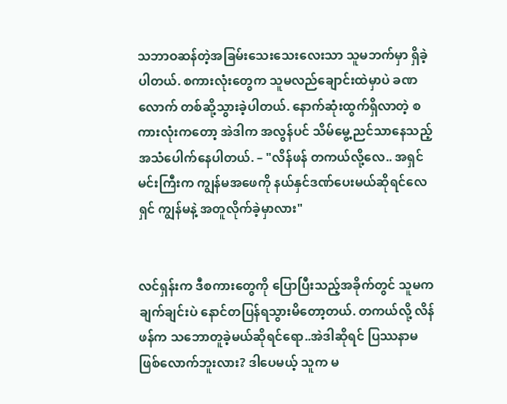သဘာဝဆန်တဲ့အခြမ်းသေးသေးလေးသာ သူမဘက်မှာ ရှိခဲ့ပါတယ်. စကားလုံးတွေက သူမလည်ချောင်းထဲမှာပဲ ခဏလောက် တစ်ဆို့သွားခဲ့ပါတယ်. နောက်ဆုံးထွက်ရှိလာတဲ့ စကားလုံးကတော့ အဲဒါက အလွန်ပင် သိမ်မွေ့ညင်သာနေသည့်အသံပေါက်နေပါတယ်. – "လိန်ဖန် တကယ်လို့လေ.. အရှင်မင်းကြီးက ကျွန်မအဖေကို နယ်နှင်ဒဏ်ပေးမယ်ဆိုရင်လေ ရှင် ကျွန်မနဲ့ အတူလိုက်ခဲ့မှာလား"


လင်ရှန်းက ဒီစကားတွေကို ပြောပြီးသည့်အခိုက်တွင် သူမက ချက်ချင်းပဲ နောင်တပြန်ရသွားမိတော့တယ်. တကယ်လို့ လိန်ဖန်က သဘောတူခဲ့မယ်ဆိုရင်ရော..အဲဒါဆိုရင် ပြဿနာမဖြစ်လောက်ဘူးလား? ဒါပေမယ့် သူက မ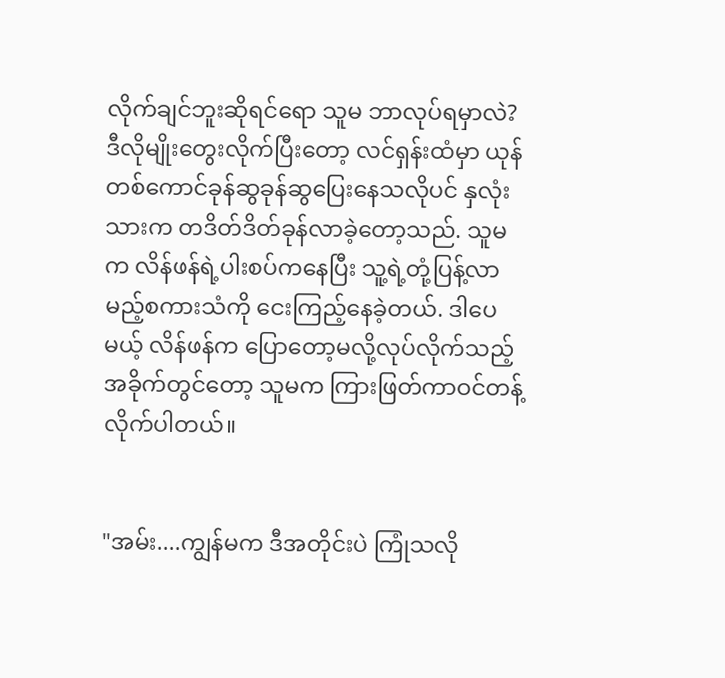လိုက်ချင်ဘူးဆိုရင်ရော သူမ ဘာလုပ်ရမှာလဲ? ဒီလိုမျိုးတွေးလိုက်ပြီးတော့ လင်ရှန်းထံမှာ ယုန်တစ်ကောင်ခုန်ဆွခုန်ဆွပြေးနေသလိုပင် နှလုံးသားက တဒိတ်ဒိတ်ခုန်လာခဲ့တော့သည်. သူမက လိန်ဖန်ရဲ့ပါးစပ်ကနေပြီး သူ့ရဲ့တုံ့ပြန့်လာမည့်စကားသံကို ငေးကြည့်နေခဲ့တယ်. ဒါပေမယ့် လိန်ဖန်က ပြောတော့မလို့လုပ်လိုက်သည့်အခိုက်တွင်တော့ သူမက ကြားဖြတ်ကာဝင်တန့်လိုက်ပါတယ်။


"အမ်း....ကျွန်မက ဒီအတိုင်းပဲ ကြုံသလို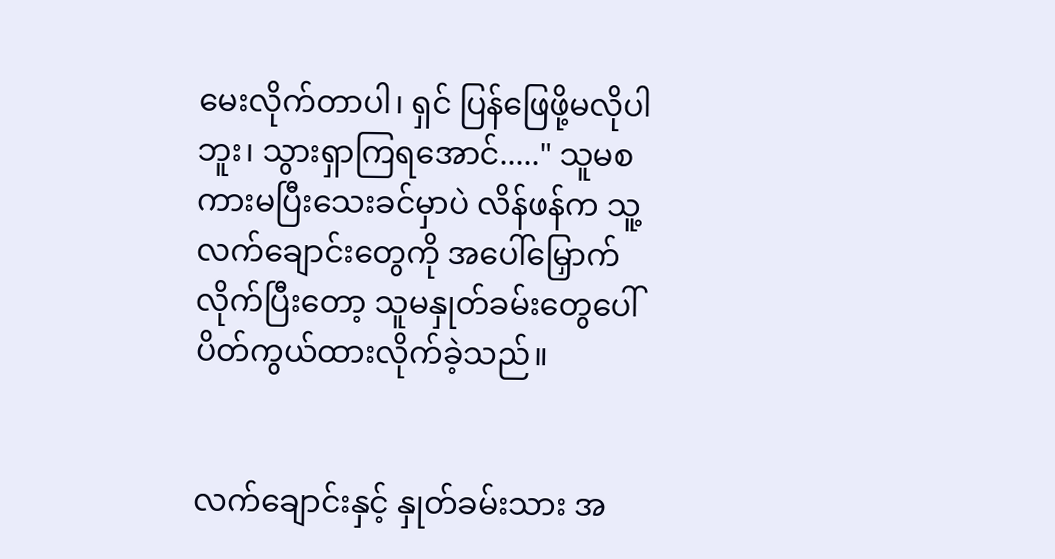မေးလိုက်တာပါ၊ ရှင် ပြန်ဖြေဖို့မလိုပါဘူး၊ သွားရှာကြရအောင်....." သူမစကားမပြီးသေးခင်မှာပဲ လိန်ဖန်က သူ့လက်ချောင်းတွေကို အပေါ်မြှောက်လိုက်ပြီးတော့ သူမနှုတ်ခမ်းတွေပေါ်ပိတ်ကွယ်ထားလိုက်ခဲ့သည်။


လက်ချောင်းနှင့် နှုတ်ခမ်းသား အ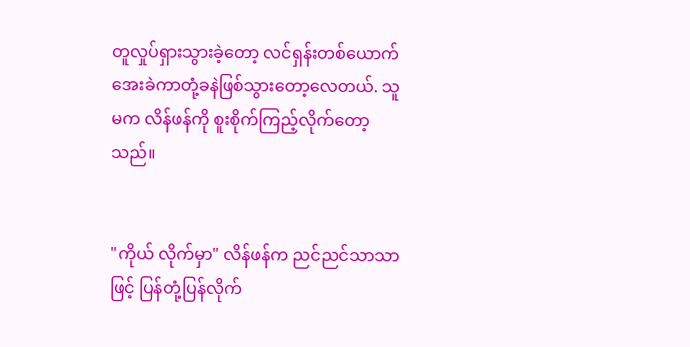တူလှုပ်ရှားသွားခဲ့တော့ လင်ရှန်းတစ်ယောက် အေးခဲကာတုံ့ခနဲဖြစ်သွားတော့လေတယ်. သူမက လိန်ဖန်ကို စူးစိုက်ကြည့်လိုက်တော့သည်။


"ကိုယ် လိုက်မှာ" လိန်ဖန်က ညင်ညင်သာသာဖြင့် ပြန်တုံ့ပြန်လိုက်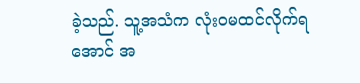ခဲ့သည်. သူ့အသံက လုံးဝမထင်လိုက်ရအောင် အ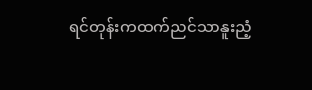ရင်တုန်းကထက်ညင်သာနူးညံ့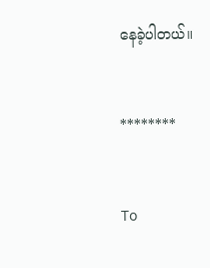နေခဲ့ပါတယ်။


********


To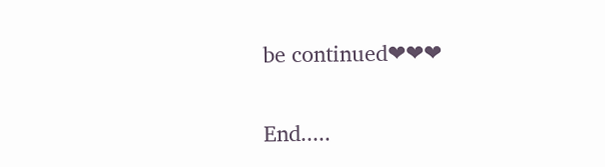be continued❤❤❤


End.....